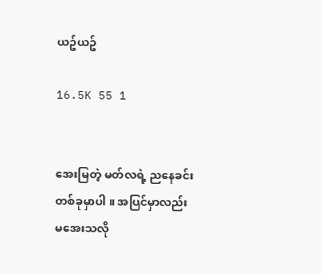ယဥ်ယဥ်

16.5K 55 1


အေးမြတဲ့ မတ်လရဲ့ ညနေခင်းတစ်ခုမှာပါ ။ အပြင်မှာလည်း မအေးသလို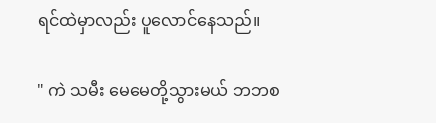ရင်ထဲမှာလည်း ပူလောင်နေသည်။

" ကဲ သမီး မေမေတို့သွားမယ် ဘဘစ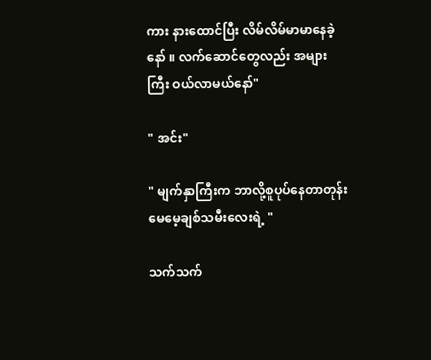ကား နားထောင်ပြီး လိမ်လိမ်မာမာနေခဲ့နော် ။ လက်ဆောင်တွေလည်း အများကြီး ဝယ်လာမယ်နော်"

" အင်း"

" မျက်နှာကြီးက ဘာလို့စူပုပ်နေတာတုန်း မေမေ့ချစ်သမီးလေးရဲ့ "

သက်သက်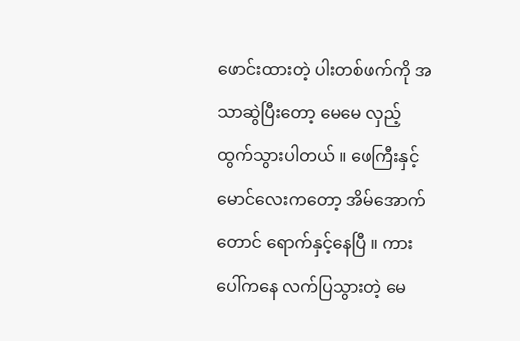ဖောင်းထားတဲ့ ပါးတစ်ဖက်ကို အသာဆွဲပြီးတော့ မေမေ လှည့်ထွက်သွားပါတယ် ။ ဖေကြီးနှင့် မောင်လေးကတော့ အိမ်အောက်တောင် ရောက်နှင့်နေပြီ ။ ကားပေါ်ကနေ လက်ပြသွားတဲ့ မေ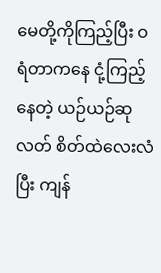မေတို့ကိုကြည့်ပြီး ဝရံတာကနေ ငုံ့ကြည့်နေတဲ့ ယဉ်ယဉ်ဆုလတ် စိတ်ထဲလေးလံပြီး ကျန်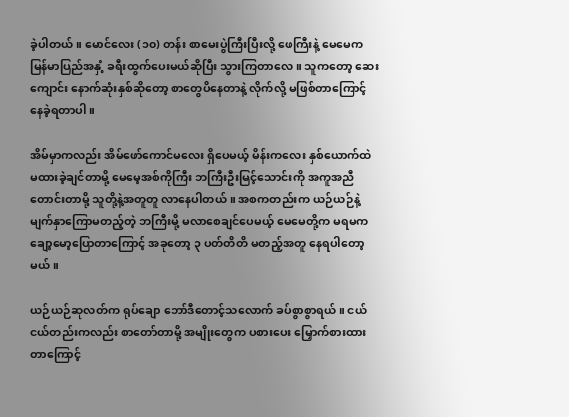ခဲ့ပါတယ် ။ မောင်လေး (၁၀) တန်း စာမေးပွဲကြီးပြီးလို့ ဖေကြီးနဲ့ မေမေက မြန်မာပြည်အနှံ့ ခရီးထွက်ပေးမယ်ဆိုပြီး သွားကြတာလေ ။ သူကတော့ ဆေးကျောင်း နောက်ဆုံးနှစ်ဆိုတော့ စာတွေပိနေတာနဲ့ လိုက်လို့ မဖြစ်တာကြောင့် နေခဲ့ရတာပါ ။

အိမ်မှာကလည်း အိမ်ဖော်ကောင်မလေး ရှိပေမယ့် မိန်းကလေး နှစ်ယောက်ထဲ မထားခဲ့ချင်တာမို့ မေမေ့အစ်ကိုကြီး ဘကြီးဦးမြင့်သောင်းကို အကူအညီတောင်းတာမို့ သူတို့နဲ့အတူတူ လာနေပါတယ် ။ အစကတည်းက ယဉ်ယဉ်နဲ့ မျက်နှာကြောမတည့်တဲ့ ဘကြီးမို့ မလာစေချင်ပေမယ့် မေမေတို့က မရမက ချော့မော့ပြောတာကြောင့် အခုတော့ ၃ ပတ်တိတိ မတည့်အတူ နေရပါတော့မယ်။

ယဉ်ယဉ်ဆုလတ်က ရုပ်ချော ဘော်ဒီတောင့်သလောက် ခပ်စွာစွာရယ် ။ ငယ်ငယ်တည်းကလည်း စာတော်တာမို့ အမျိုးတွေက ပစားပေး မြှောက်စားထားတာကြောင့်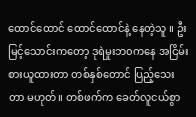ထောင်ထောင် ထောင်ထောင်နဲ့ နေတဲ့သူ ။ ဦးမြင့်သောင်းကတော့ ဒုရဲမှုးဘ၀ကနေ အငြိမ်းစားယူထားတာ တစ်နှစ်တောင် ပြည့်သေးတာ မဟုတ်။ တစ်ဖက်က ခေတ်လူငယ်စွာ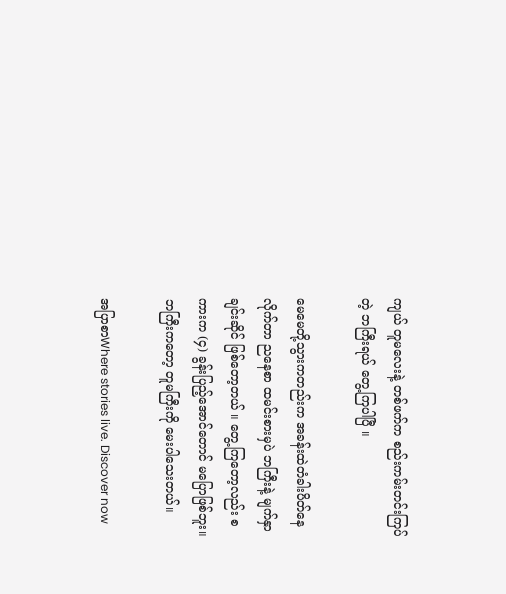ကျယ် တူမလေးနဲ့ တစ်ဖက်က စည်းကမ်းတင်းကြပ်တဲ့ ဘကြီးရယ် တွေ့ကြပါပြီ ။

မေမေတို့သွားကတည်းက အခန်းထဲတံခါးပိတ်နေလိုက်တာ ညနေစာ ထမင်းစားမှပဲ ဘကြီးနဲ့ မျက်နှာချင်းဆိုင် ဖြစ်တော့တယ် ။ တွေ့ကြတော့လည်း စကားက (၄) ခွန်းပြည့်အောင်တောင် မပြောဖြစ်ဘူး။ ဘကြီးကတော့ တူမကြီးကို မေးပါသေးတယ်။

အပြာစာWhere stories live. Discover now